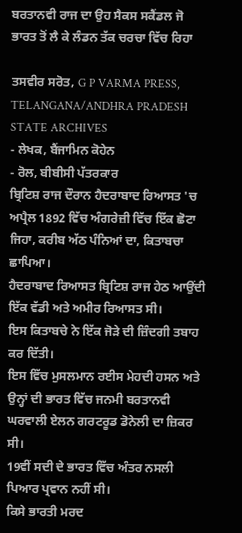ਬਰਤਾਨਵੀ ਰਾਜ ਦਾ ਉਹ ਸੈਕਸ ਸਕੈਂਡਲ ਜੋ ਭਾਰਤ ਤੋਂ ਲੈ ਕੇ ਲੰਡਨ ਤੱਕ ਚਰਚਾ ਵਿੱਚ ਰਿਹਾ

ਤਸਵੀਰ ਸਰੋਤ, G P VARMA PRESS, TELANGANA/ANDHRA PRADESH STATE ARCHIVES
- ਲੇਖਕ, ਬੈਂਜਾਮਿਨ ਕੋਹੇਨ
- ਰੋਲ, ਬੀਬੀਸੀ ਪੱਤਰਕਾਰ
ਬ੍ਰਿਟਿਸ਼ ਰਾਜ ਦੌਰਾਨ ਹੈਦਰਾਬਾਦ ਰਿਆਸਤ 'ਚ ਅਪ੍ਰੈਲ 1892 ਵਿੱਚ ਅੰਗਰੇਜ਼ੀ ਵਿੱਚ ਇੱਕ ਛੋਟਾ ਜਿਹਾ, ਕਰੀਬ ਅੱਠ ਪੰਨਿਆਂ ਦਾ, ਕਿਤਾਬਚਾ ਛਾਪਿਆ।
ਹੈਦਰਾਬਾਦ ਰਿਆਸਤ ਬ੍ਰਿਟਿਸ਼ ਰਾਜ ਹੇਠ ਆਉਂਦੀ ਇੱਕ ਵੱਡੀ ਅਤੇ ਅਮੀਰ ਰਿਆਸਤ ਸੀ।
ਇਸ ਕਿਤਾਬਚੇ ਨੇ ਇੱਕ ਜੋੜੇ ਦੀ ਜ਼ਿੰਦਗੀ ਤਬਾਹ ਕਰ ਦਿੱਤੀ।
ਇਸ ਵਿੱਚ ਮੁਸਲਮਾਨ ਰਈਸ ਮੇਹਦੀ ਹਸਨ ਅਤੇ ਉਨ੍ਹਾਂ ਦੀ ਭਾਰਤ ਵਿੱਚ ਜਨਮੀ ਬਰਤਾਨਵੀ ਘਰਵਾਲੀ ਏਲਨ ਗਰਟਰੂਡ ਡੋਨੇਲੀ ਦਾ ਜ਼ਿਕਰ ਸੀ।
19ਵੀਂ ਸਦੀ ਦੇ ਭਾਰਤ ਵਿੱਚ ਅੰਤਰ ਨਸਲੀ ਪਿਆਰ ਪ੍ਰਵਾਨ ਨਹੀਂ ਸੀ।
ਕਿਸੇ ਭਾਰਤੀ ਮਰਦ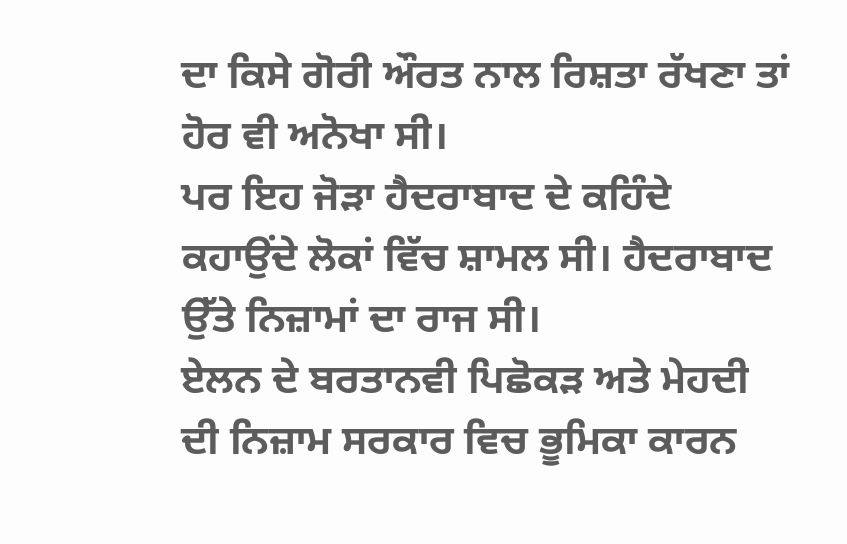ਦਾ ਕਿਸੇ ਗੋਰੀ ਔਰਤ ਨਾਲ ਰਿਸ਼ਤਾ ਰੱਖਣਾ ਤਾਂ ਹੋਰ ਵੀ ਅਨੋਖਾ ਸੀ।
ਪਰ ਇਹ ਜੋੜਾ ਹੈਦਰਾਬਾਦ ਦੇ ਕਹਿੰਦੇ ਕਹਾਉਂਦੇ ਲੋਕਾਂ ਵਿੱਚ ਸ਼ਾਮਲ ਸੀ। ਹੈਦਰਾਬਾਦ ਉੱਤੇ ਨਿਜ਼ਾਮਾਂ ਦਾ ਰਾਜ ਸੀ।
ਏਲਨ ਦੇ ਬਰਤਾਨਵੀ ਪਿਛੋਕੜ ਅਤੇ ਮੇਹਦੀ ਦੀ ਨਿਜ਼ਾਮ ਸਰਕਾਰ ਵਿਚ ਭੂਮਿਕਾ ਕਾਰਨ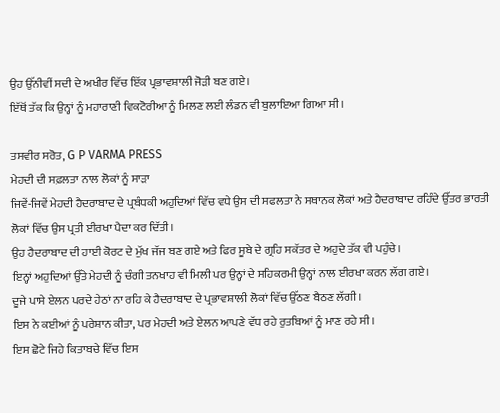ਉਹ ਉੱਨੀਵੀਂ ਸਦੀ ਦੇ ਅਖੀਰ ਵਿੱਚ ਇੱਕ ਪ੍ਰਭਾਵਸ਼ਾਲੀ ਜੋੜੀ ਬਣ ਗਏ।
ਇੱਥੋਂ ਤੱਕ ਕਿ ਉਨ੍ਹਾਂ ਨੂੰ ਮਹਾਰਾਣੀ ਵਿਕਟੋਰੀਆ ਨੂੰ ਮਿਲਣ ਲਈ ਲੰਡਨ ਵੀ ਬੁਲਾਇਆ ਗਿਆ ਸੀ।

ਤਸਵੀਰ ਸਰੋਤ, G P VARMA PRESS
ਮੇਹਦੀ ਦੀ ਸਫ਼ਲਤਾ ਨਾਲ ਲੋਕਾਂ ਨੂੰ ਸਾੜਾ
ਜਿਵੇਂ-ਜਿਵੇਂ ਮੇਹਦੀ ਹੈਦਰਾਬਾਦ ਦੇ ਪ੍ਰਬੰਧਕੀ ਅਹੁਦਿਆਂ ਵਿੱਚ ਵਧੇ ਉਸ ਦੀ ਸਫਲਤਾ ਨੇ ਸਥਾਨਕ ਲੋਕਾਂ ਅਤੇ ਹੈਦਰਾਬਾਦ ਰਹਿੰਦੇ ਉੱਤਰ ਭਾਰਤੀ ਲੋਕਾਂ ਵਿੱਚ ਉਸ ਪ੍ਰਤੀ ਈਰਖਾ ਪੈਦਾ ਕਰ ਦਿੱਤੀ।
ਉਹ ਹੈਦਰਾਬਾਦ ਦੀ ਹਾਈ ਕੋਰਟ ਦੇ ਮੁੱਖ ਜੱਜ ਬਣ ਗਏ ਅਤੇ ਫਿਰ ਸੂਬੇ ਦੇ ਗ੍ਰਹਿ ਸਕੱਤਰ ਦੇ ਅਹੁਦੇ ਤੱਕ ਵੀ ਪਹੁੰਚੇ।
ਇਨ੍ਹਾਂ ਅਹੁਦਿਆਂ ਉੱਤੇ ਮੇਹਦੀ ਨੂੰ ਚੰਗੀ ਤਨਖਾਹ ਵੀ ਮਿਲੀ ਪਰ ਉਨ੍ਹਾਂ ਦੇ ਸਹਿਕਰਮੀ ਉਨ੍ਹਾਂ ਨਾਲ ਈਰਖਾ ਕਰਨ ਲੱਗ ਗਏ।
ਦੂਜੇ ਪਾਸੇ ਏਲਨ ਪਰਦੇ ਹੇਠਾਂ ਨਾ ਰਹਿ ਕੇ ਹੈਦਰਾਬਾਦ ਦੇ ਪ੍ਰਭਾਵਸ਼ਾਲੀ ਲੋਕਾਂ ਵਿੱਚ ਉੱਠਣ ਬੈਠਣ ਲੱਗੀ।
ਇਸ ਨੇ ਕਈਆਂ ਨੂੰ ਪਰੇਸ਼ਾਨ ਕੀਤਾ, ਪਰ ਮੇਹਦੀ ਅਤੇ ਏਲਨ ਆਪਣੇ ਵੱਧ ਰਹੇ ਰੁਤਬਿਆਂ ਨੂੰ ਮਾਣ ਰਹੇ ਸੀ।
ਇਸ ਛੋਟੇ ਜਿਹੇ ਕਿਤਾਬਚੇ ਵਿੱਚ ਇਸ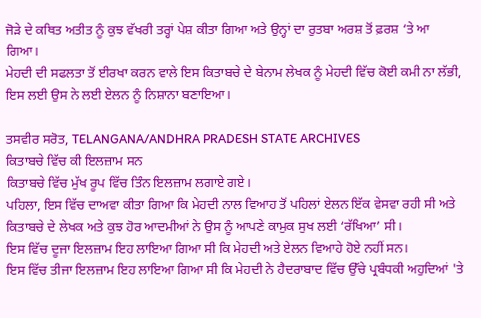ਜੋੜੇ ਦੇ ਕਥਿਤ ਅਤੀਤ ਨੂੰ ਕੁਝ ਵੱਖਰੀ ਤਰ੍ਹਾਂ ਪੇਸ਼ ਕੀਤਾ ਗਿਆ ਅਤੇ ਉਨ੍ਹਾਂ ਦਾ ਰੁਤਬਾ ਅਰਸ਼ ਤੋਂ ਫ਼ਰਸ਼ ‘ਤੇ ਆ ਗਿਆ।
ਮੇਹਦੀ ਦੀ ਸਫਲਤਾ ਤੋਂ ਈਰਖਾ ਕਰਨ ਵਾਲੇ ਇਸ ਕਿਤਾਬਚੇ ਦੇ ਬੇਨਾਮ ਲੇਖਕ ਨੂੰ ਮੇਹਦੀ ਵਿੱਚ ਕੋਈ ਕਮੀ ਨਾ ਲੱਭੀ, ਇਸ ਲਈ ਉਸ ਨੇ ਲਈ ਏਲਨ ਨੂੰ ਨਿਸ਼ਾਨਾ ਬਣਾਇਆ।

ਤਸਵੀਰ ਸਰੋਤ, TELANGANA/ANDHRA PRADESH STATE ARCHIVES
ਕਿਤਾਬਚੇ ਵਿੱਚ ਕੀ ਇਲਜ਼ਾਮ ਸਨ
ਕਿਤਾਬਚੇ ਵਿੱਚ ਮੁੱਖ ਰੂਪ ਵਿੱਚ ਤਿੰਨ ਇਲਜ਼ਾਮ ਲਗਾਏ ਗਏ।
ਪਹਿਲਾ, ਇਸ ਵਿੱਚ ਦਾਅਵਾ ਕੀਤਾ ਗਿਆ ਕਿ ਮੇਹਦੀ ਨਾਲ ਵਿਆਹ ਤੋਂ ਪਹਿਲਾਂ ਏਲਨ ਇੱਕ ਵੇਸਵਾ ਰਹੀ ਸੀ ਅਤੇ ਕਿਤਾਬਚੇ ਦੇ ਲੇਖਕ ਅਤੇ ਕੁਝ ਹੋਰ ਆਦਮੀਆਂ ਨੇ ਉਸ ਨੂੰ ਆਪਣੇ ਕਾਮੁਕ ਸੁਖ ਲਈ ‘ਰੱਖਿਆ’ ਸੀ।
ਇਸ ਵਿੱਚ ਦੂਜਾ ਇਲਜ਼ਾਮ ਇਹ ਲਾਇਆ ਗਿਆ ਸੀ ਕਿ ਮੇਹਦੀ ਅਤੇ ਏਲਨ ਵਿਆਹੇ ਹੋਏ ਨਹੀਂ ਸਨ।
ਇਸ ਵਿੱਚ ਤੀਜਾ ਇਲਜ਼ਾਮ ਇਹ ਲਾਇਆ ਗਿਆ ਸੀ ਕਿ ਮੇਹਦੀ ਨੇ ਹੈਦਰਾਬਾਦ ਵਿੱਚ ਉੱਚੇ ਪ੍ਰਬੰਧਕੀ ਅਹੁਦਿਆਂ 'ਤੇ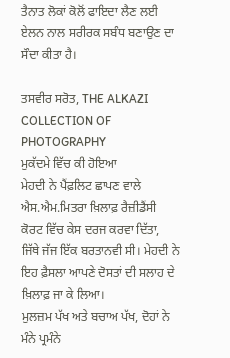ਤੈਨਾਤ ਲੋਕਾਂ ਕੋਲੋਂ ਫਾਇਦਾ ਲੈਣ ਲਈ ਏਲਨ ਨਾਲ ਸਰੀਰਕ ਸਬੰਧ ਬਣਾਉਣ ਦਾ ਸੌਦਾ ਕੀਤਾ ਹੈ।

ਤਸਵੀਰ ਸਰੋਤ, THE ALKAZI COLLECTION OF PHOTOGRAPHY
ਮੁਕੱਦਮੇ ਵਿੱਚ ਕੀ ਹੋਇਆ
ਮੇਹਦੀ ਨੇ ਪੈਂਫ਼ਲਿਟ ਛਾਪਣ ਵਾਲੇ ਐਸ.ਐਮ.ਮਿਤਰਾ ਖ਼ਿਲਾਫ਼ ਰੈਜ਼ੀਡੈਂਸੀ ਕੋਰਟ ਵਿੱਚ ਕੇਸ ਦਰਜ ਕਰਵਾ ਦਿੱਤਾ, ਜਿੱਥੇ ਜੱਜ ਇੱਕ ਬਰਤਾਨਵੀ ਸੀ। ਮੇਹਦੀ ਨੇ ਇਹ ਫ਼ੈਸਲਾ ਆਪਣੇ ਦੋਸਤਾਂ ਦੀ ਸਲਾਹ ਦੇ ਖ਼ਿਲਾਫ਼ ਜਾ ਕੇ ਲਿਆ।
ਮੁਲਜ਼ਮ ਪੱਖ ਅਤੇ ਬਚਾਅ ਪੱਖ, ਦੋਹਾਂ ਨੇ ਮੰਨੇ ਪ੍ਰਮੰਨੇ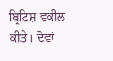ਬ੍ਰਿਟਿਸ਼ ਵਕੀਲ ਕੀਤੇ। ਦੋਵਾਂ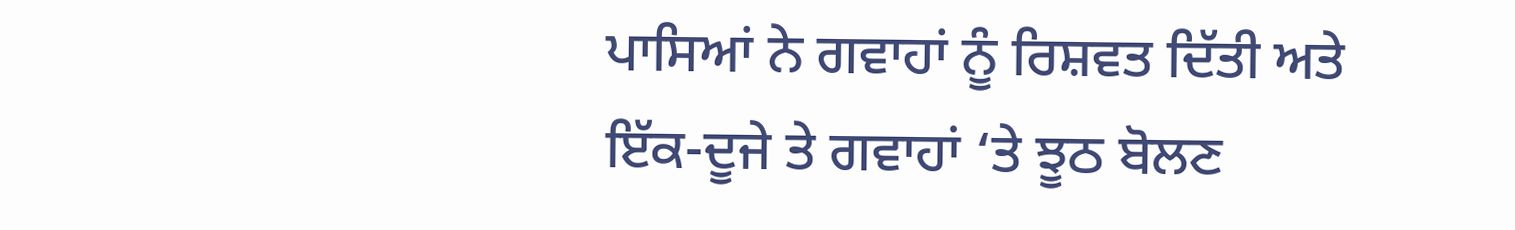ਪਾਸਿਆਂ ਨੇ ਗਵਾਹਾਂ ਨੂੰ ਰਿਸ਼ਵਤ ਦਿੱਤੀ ਅਤੇ ਇੱਕ-ਦੂਜੇ ਤੇ ਗਵਾਹਾਂ ‘ਤੇ ਝੂਠ ਬੋਲਣ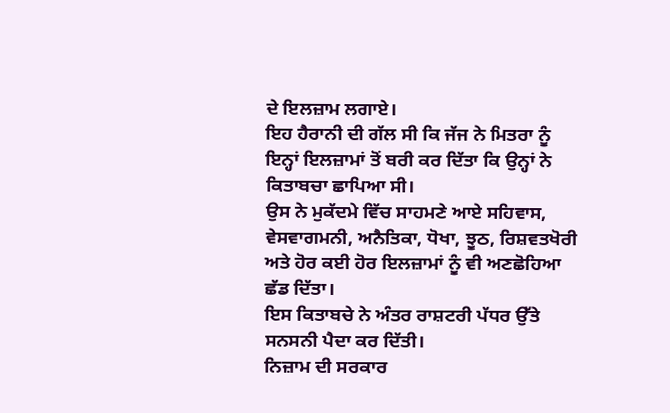ਦੇ ਇਲਜ਼ਾਮ ਲਗਾਏ।
ਇਹ ਹੈਰਾਨੀ ਦੀ ਗੱਲ ਸੀ ਕਿ ਜੱਜ ਨੇ ਮਿਤਰਾ ਨੂੰ ਇਨ੍ਹਾਂ ਇਲਜ਼ਾਮਾਂ ਤੋਂ ਬਰੀ ਕਰ ਦਿੱਤਾ ਕਿ ਉਨ੍ਹਾਂ ਨੇ ਕਿਤਾਬਚਾ ਛਾਪਿਆ ਸੀ।
ਉਸ ਨੇ ਮੁਕੱਦਮੇ ਵਿੱਚ ਸਾਹਮਣੇ ਆਏ ਸਹਿਵਾਸ, ਵੇਸਵਾਗਮਨੀ, ਅਨੈਤਿਕਾ, ਧੋਖਾ, ਝੂਠ, ਰਿਸ਼ਵਤਖੋਰੀ ਅਤੇ ਹੋਰ ਕਈ ਹੋਰ ਇਲਜ਼ਾਮਾਂ ਨੂੰ ਵੀ ਅਣਛੋਹਿਆ ਛੱਡ ਦਿੱਤਾ।
ਇਸ ਕਿਤਾਬਚੇ ਨੇ ਅੰਤਰ ਰਾਸ਼ਟਰੀ ਪੱਧਰ ਉੱਤੇ ਸਨਸਨੀ ਪੈਦਾ ਕਰ ਦਿੱਤੀ।
ਨਿਜ਼ਾਮ ਦੀ ਸਰਕਾਰ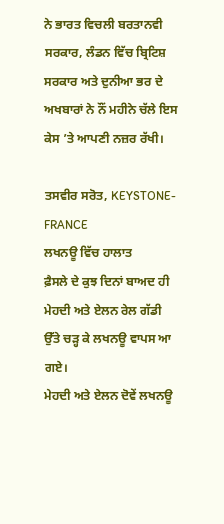ਨੇ ਭਾਰਤ ਵਿਚਲੀ ਬਰਤਾਨਵੀ ਸਰਕਾਰ, ਲੰਡਨ ਵਿੱਚ ਬ੍ਰਿਟਿਸ਼ ਸਰਕਾਰ ਅਤੇ ਦੁਨੀਆ ਭਰ ਦੇ ਅਖਬਾਰਾਂ ਨੇ ਨੌਂ ਮਹੀਨੇ ਚੱਲੇ ਇਸ ਕੇਸ ’ਤੇ ਆਪਣੀ ਨਜ਼ਰ ਰੱਖੀ।

ਤਸਵੀਰ ਸਰੋਤ, KEYSTONE-FRANCE
ਲਖਨਊ ਵਿੱਚ ਹਾਲਾਤ
ਫ਼ੈਸਲੇ ਦੇ ਕੁਝ ਦਿਨਾਂ ਬਾਅਦ ਹੀ ਮੇਹਦੀ ਅਤੇ ਏਲਨ ਰੇਲ ਗੱਡੀ ਉੱਤੇ ਚੜ੍ਹ ਕੇ ਲਖਨਊ ਵਾਪਸ ਆ ਗਏ।
ਮੇਹਦੀ ਅਤੇ ਏਲਨ ਦੋਵੇਂ ਲਖਨਊ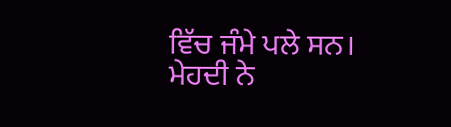ਵਿੱਚ ਜੰਮੇ ਪਲੇ ਸਨ।
ਮੇਹਦੀ ਨੇ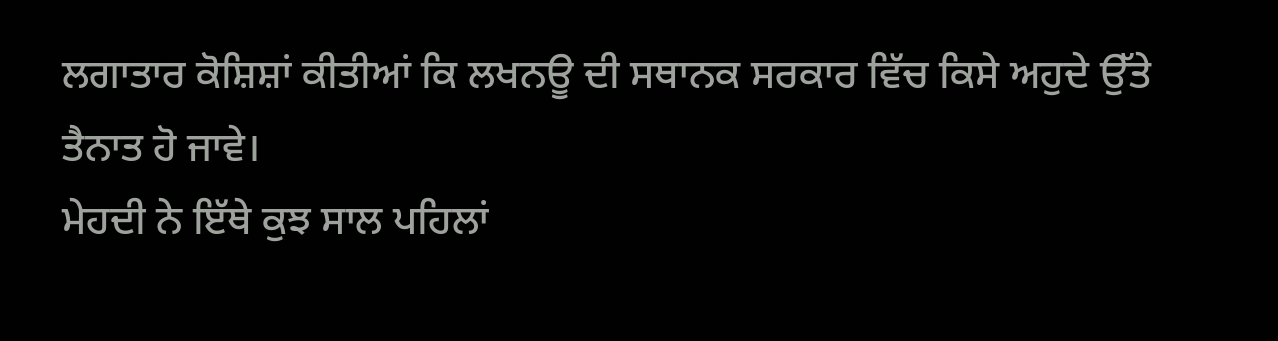ਲਗਾਤਾਰ ਕੋਸ਼ਿਸ਼ਾਂ ਕੀਤੀਆਂ ਕਿ ਲਖਨਊ ਦੀ ਸਥਾਨਕ ਸਰਕਾਰ ਵਿੱਚ ਕਿਸੇ ਅਹੁਦੇ ਉੱਤੇ ਤੈਨਾਤ ਹੋ ਜਾਵੇ।
ਮੇਹਦੀ ਨੇ ਇੱਥੇ ਕੁਝ ਸਾਲ ਪਹਿਲਾਂ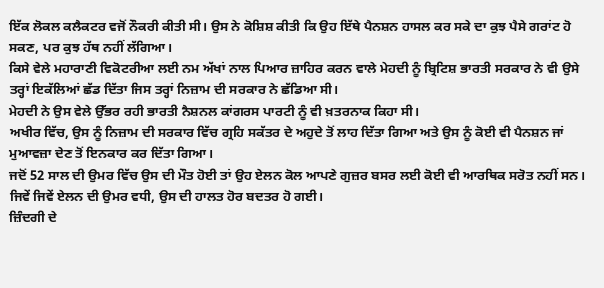ਇੱਕ ਲੋਕਲ ਕਲੈਕਟਰ ਵਜੋਂ ਨੌਕਰੀ ਕੀਤੀ ਸੀ। ਉਸ ਨੇ ਕੋਸ਼ਿਸ਼ ਕੀਤੀ ਕਿ ਉਹ ਇੱਥੇ ਪੈਨਸ਼ਨ ਹਾਸਲ ਕਰ ਸਕੇ ਦਾ ਕੁਝ ਪੈਸੇ ਗਰਾਂਟ ਹੋ ਸਕਣ, ਪਰ ਕੁਝ ਹੱਥ ਨਹੀਂ ਲੱਗਿਆ।
ਕਿਸੇ ਵੇਲੇ ਮਹਾਰਾਣੀ ਵਿਕੋਟਰੀਆ ਲਈ ਨਮ ਅੱਖਾਂ ਨਾਲ ਪਿਆਰ ਜ਼ਾਹਿਰ ਕਰਨ ਵਾਲੇ ਮੇਹਦੀ ਨੂੰ ਬ੍ਰਿਟਿਸ਼ ਭਾਰਤੀ ਸਰਕਾਰ ਨੇ ਵੀ ਉਸੇ ਤਰ੍ਹਾਂ ਇਕੱਲਿਆਂ ਛੱਡ ਦਿੱਤਾ ਜਿਸ ਤਰ੍ਹਾਂ ਨਿਜ਼ਾਮ ਦੀ ਸਰਕਾਰ ਨੇ ਛੱਡਿਆ ਸੀ।
ਮੇਹਦੀ ਨੇ ਉਸ ਵੇਲੇ ਉੱਭਰ ਰਹੀ ਭਾਰਤੀ ਨੈਸ਼ਨਲ ਕਾਂਗਰਸ ਪਾਰਟੀ ਨੂੰ ਵੀ ਖ਼ਤਰਨਾਕ ਕਿਹਾ ਸੀ।
ਅਖੀਰ ਵਿੱਚ, ਉਸ ਨੂੰ ਨਿਜ਼ਾਮ ਦੀ ਸਰਕਾਰ ਵਿੱਚ ਗ੍ਰਹਿ ਸਕੱਤਰ ਦੇ ਅਹੁਦੇ ਤੋਂ ਲਾਹ ਦਿੱਤਾ ਗਿਆ ਅਤੇ ਉਸ ਨੂੰ ਕੋਈ ਵੀ ਪੈਨਸ਼ਨ ਜਾਂ ਮੁਆਵਜ਼ਾ ਦੇਣ ਤੋਂ ਇਨਕਾਰ ਕਰ ਦਿੱਤਾ ਗਿਆ।
ਜਦੋਂ 52 ਸਾਲ ਦੀ ਉਮਰ ਵਿੱਚ ਉਸ ਦੀ ਮੌਤ ਹੋਈ ਤਾਂ ਉਹ ਏਲਨ ਕੋਲ ਆਪਣੇ ਗੁਜ਼ਰ ਬਸਰ ਲਈ ਕੋਈ ਵੀ ਆਰਥਿਕ ਸਰੋਤ ਨਹੀਂ ਸਨ।
ਜਿਵੇਂ ਜਿਵੇਂ ਏਲਨ ਦੀ ਉਮਰ ਵਧੀ, ਉਸ ਦੀ ਹਾਲਤ ਹੋਰ ਬਦਤਰ ਹੋ ਗਈ।
ਜ਼ਿੰਦਗੀ ਦੇ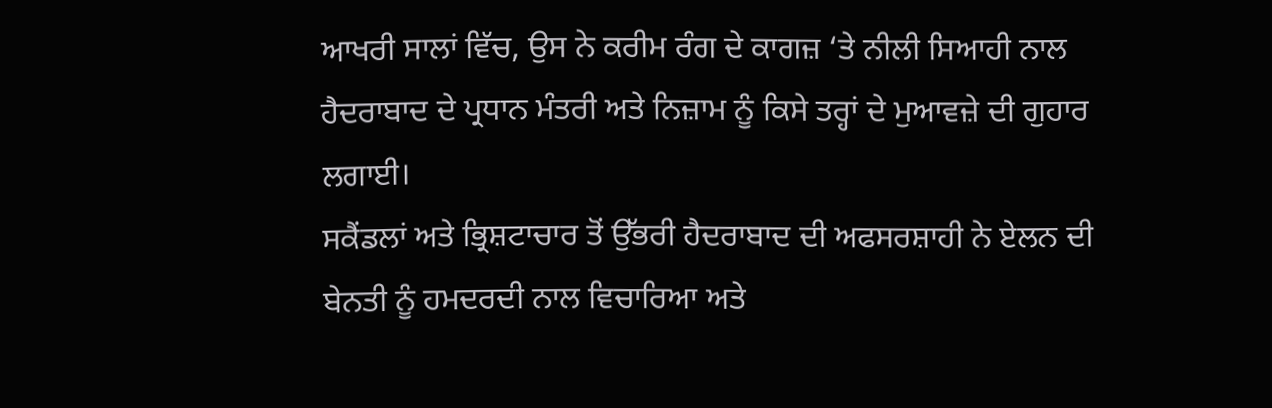ਆਖਰੀ ਸਾਲਾਂ ਵਿੱਚ, ਉਸ ਨੇ ਕਰੀਮ ਰੰਗ ਦੇ ਕਾਗਜ਼ ‘ਤੇ ਨੀਲੀ ਸਿਆਹੀ ਨਾਲ ਹੈਦਰਾਬਾਦ ਦੇ ਪ੍ਰਧਾਨ ਮੰਤਰੀ ਅਤੇ ਨਿਜ਼ਾਮ ਨੂੰ ਕਿਸੇ ਤਰ੍ਹਾਂ ਦੇ ਮੁਆਵਜ਼ੇ ਦੀ ਗੁਹਾਰ ਲਗਾਈ।
ਸਕੈਂਡਲਾਂ ਅਤੇ ਭ੍ਰਿਸ਼ਟਾਚਾਰ ਤੋਂ ਉੱਭਰੀ ਹੈਦਰਾਬਾਦ ਦੀ ਅਫਸਰਸ਼ਾਹੀ ਨੇ ਏਲਨ ਦੀ ਬੇਨਤੀ ਨੂੰ ਹਮਦਰਦੀ ਨਾਲ ਵਿਚਾਰਿਆ ਅਤੇ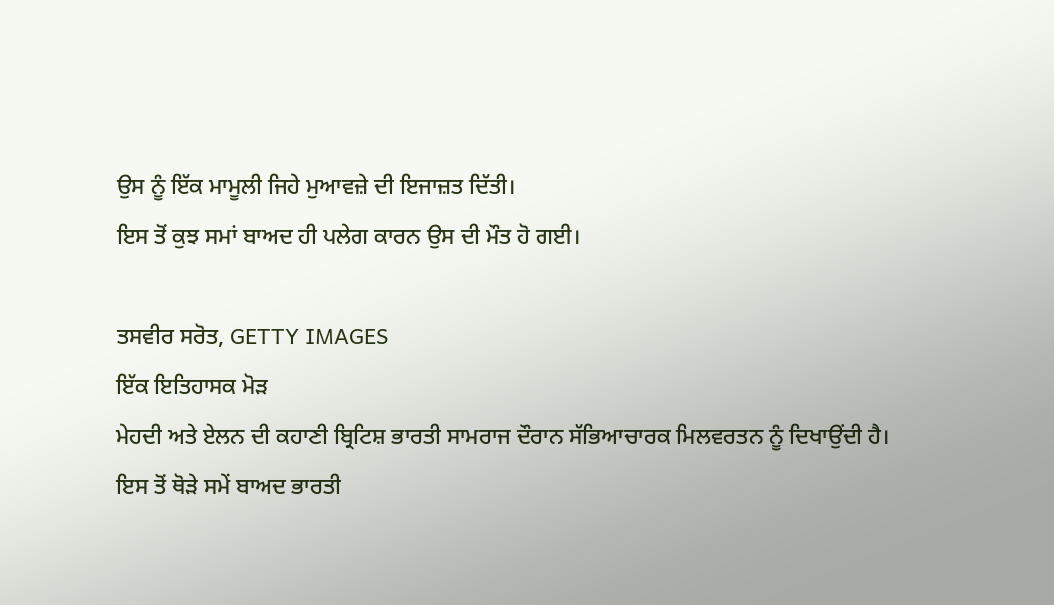ਉਸ ਨੂੰ ਇੱਕ ਮਾਮੂਲੀ ਜਿਹੇ ਮੁਆਵਜ਼ੇ ਦੀ ਇਜਾਜ਼ਤ ਦਿੱਤੀ।
ਇਸ ਤੋਂ ਕੁਝ ਸਮਾਂ ਬਾਅਦ ਹੀ ਪਲੇਗ ਕਾਰਨ ਉਸ ਦੀ ਮੌਤ ਹੋ ਗਈ।

ਤਸਵੀਰ ਸਰੋਤ, GETTY IMAGES
ਇੱਕ ਇਤਿਹਾਸਕ ਮੋੜ
ਮੇਹਦੀ ਅਤੇ ਏਲਨ ਦੀ ਕਹਾਣੀ ਬ੍ਰਿਟਿਸ਼ ਭਾਰਤੀ ਸਾਮਰਾਜ ਦੌਰਾਨ ਸੱਭਿਆਚਾਰਕ ਮਿਲਵਰਤਨ ਨੂੰ ਦਿਖਾਉਂਦੀ ਹੈ।
ਇਸ ਤੋਂ ਥੋੜੇ ਸਮੇਂ ਬਾਅਦ ਭਾਰਤੀ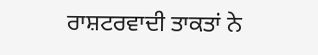ਰਾਸ਼ਟਰਵਾਦੀ ਤਾਕਤਾਂ ਨੇ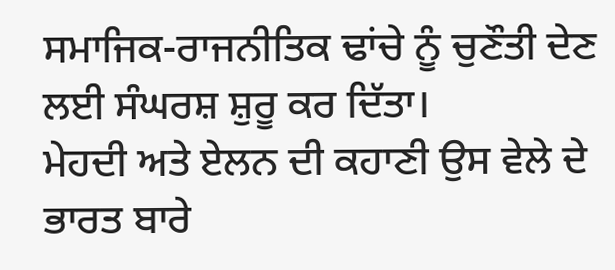ਸਮਾਜਿਕ-ਰਾਜਨੀਤਿਕ ਢਾਂਚੇ ਨੂੰ ਚੁਣੌਤੀ ਦੇਣ ਲਈ ਸੰਘਰਸ਼ ਸ਼ੁਰੂ ਕਰ ਦਿੱਤਾ।
ਮੇਹਦੀ ਅਤੇ ਏਲਨ ਦੀ ਕਹਾਣੀ ਉਸ ਵੇਲੇ ਦੇ ਭਾਰਤ ਬਾਰੇ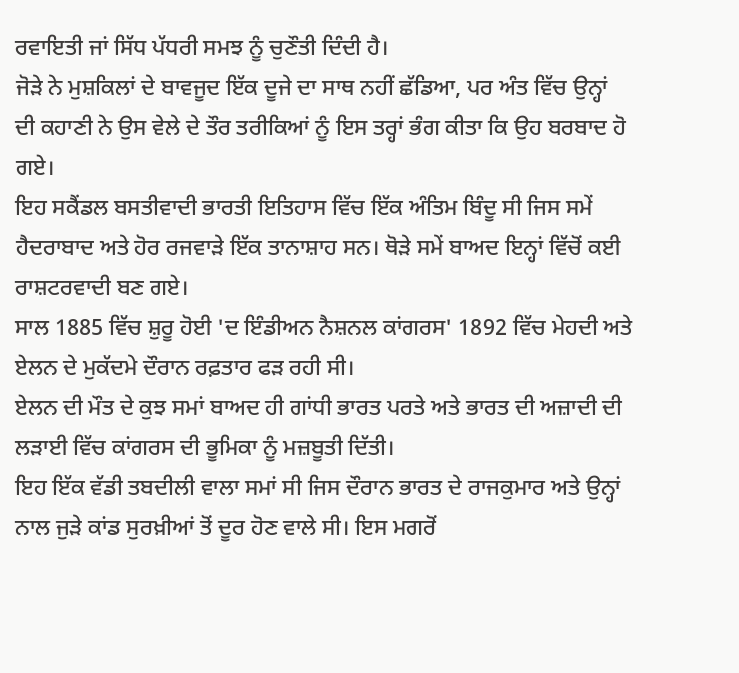ਰਵਾਇਤੀ ਜਾਂ ਸਿੱਧ ਪੱਧਰੀ ਸਮਝ ਨੂੰ ਚੁਣੌਤੀ ਦਿੰਦੀ ਹੈ।
ਜੋੜੇ ਨੇ ਮੁਸ਼ਕਿਲਾਂ ਦੇ ਬਾਵਜੂਦ ਇੱਕ ਦੂਜੇ ਦਾ ਸਾਥ ਨਹੀਂ ਛੱਡਿਆ, ਪਰ ਅੰਤ ਵਿੱਚ ਉਨ੍ਹਾਂ ਦੀ ਕਹਾਣੀ ਨੇ ਉਸ ਵੇਲੇ ਦੇ ਤੌਰ ਤਰੀਕਿਆਂ ਨੂੰ ਇਸ ਤਰ੍ਹਾਂ ਭੰਗ ਕੀਤਾ ਕਿ ਉਹ ਬਰਬਾਦ ਹੋ ਗਏ।
ਇਹ ਸਕੈਂਡਲ ਬਸਤੀਵਾਦੀ ਭਾਰਤੀ ਇਤਿਹਾਸ ਵਿੱਚ ਇੱਕ ਅੰਤਿਮ ਬਿੰਦੂ ਸੀ ਜਿਸ ਸਮੇਂ ਹੈਦਰਾਬਾਦ ਅਤੇ ਹੋਰ ਰਜਵਾੜੇ ਇੱਕ ਤਾਨਾਸ਼ਾਹ ਸਨ। ਥੋੜੇ ਸਮੇਂ ਬਾਅਦ ਇਨ੍ਹਾਂ ਵਿੱਚੋਂ ਕਈ ਰਾਸ਼ਟਰਵਾਦੀ ਬਣ ਗਏ।
ਸਾਲ 1885 ਵਿੱਚ ਸ਼ੁਰੂ ਹੋਈ 'ਦ ਇੰਡੀਅਨ ਨੈਸ਼ਨਲ ਕਾਂਗਰਸ' 1892 ਵਿੱਚ ਮੇਹਦੀ ਅਤੇ ਏਲਨ ਦੇ ਮੁਕੱਦਮੇ ਦੌਰਾਨ ਰਫ਼ਤਾਰ ਫੜ ਰਹੀ ਸੀ।
ਏਲਨ ਦੀ ਮੌਤ ਦੇ ਕੁਝ ਸਮਾਂ ਬਾਅਦ ਹੀ ਗਾਂਧੀ ਭਾਰਤ ਪਰਤੇ ਅਤੇ ਭਾਰਤ ਦੀ ਅਜ਼ਾਦੀ ਦੀ ਲੜਾਈ ਵਿੱਚ ਕਾਂਗਰਸ ਦੀ ਭੂਮਿਕਾ ਨੂੰ ਮਜ਼ਬੂਤੀ ਦਿੱਤੀ।
ਇਹ ਇੱਕ ਵੱਡੀ ਤਬਦੀਲੀ ਵਾਲਾ ਸਮਾਂ ਸੀ ਜਿਸ ਦੌਰਾਨ ਭਾਰਤ ਦੇ ਰਾਜਕੁਮਾਰ ਅਤੇ ਉਨ੍ਹਾਂ ਨਾਲ ਜੁੜੇ ਕਾਂਡ ਸੁਰਖ਼ੀਆਂ ਤੋਂ ਦੂਰ ਹੋਣ ਵਾਲੇ ਸੀ। ਇਸ ਮਗਰੋਂ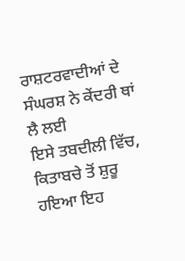ਰਾਸ਼ਟਰਵਾਦੀਆਂ ਦੇ ਸੰਘਰਸ਼ ਨੇ ਕੇਂਦਰੀ ਥਾਂ ਲੈ ਲਈ
ਇਸੇ ਤਬਦੀਲੀ ਵਿੱਚ, ਕਿਤਾਬਚੇ ਤੋਂ ਸ਼ੁਰੂ ਹਇਆ ਇਹ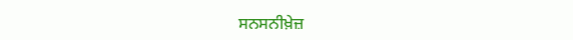ਸਨਸਨੀਖ਼ੇਜ਼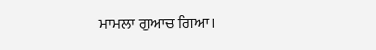ਮਾਮਲਾ ਗੁਆਚ ਗਿਆ।